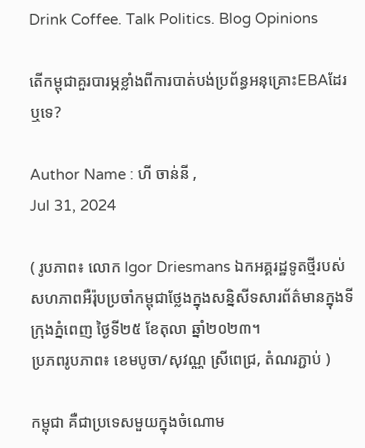Drink Coffee. Talk Politics. Blog Opinions

តើកម្ពុជាគួរបារម្ភខ្លាំងពីការបាត់បង់ប្រព័ន្ធអនុគ្រោះEBAដែរឬទេ?

Author Name : ហី ចាន់នី ,
Jul 31, 2024

( រូបភាព៖ លោក Igor Driesmans ឯកអគ្គរដ្ឋទូតថ្មីរបស់សហភាពអឺរ៉ុបប្រចាំកម្ពុជាថ្លែងក្នុងសន្និសីទសារព័ត៌មានក្នុងទីក្រុងភ្នំពេញ ថ្ងៃទី២៥ ខែតុលា ឆ្នាំ២០២៣។
ប្រភពរូបភាព៖ ខេមបូចា/សុវណ្ណ ស្រីពេជ្រ, តំណរភ្ជាប់ )

កម្ពុជា គឺជាប្រទេសមួយក្នុងចំណោម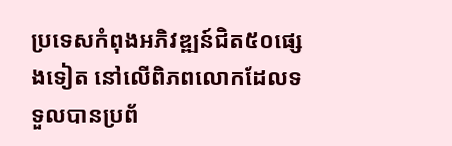ប្រទេសកំពុងអភិវឌ្ឍន៍ជិត៥០ផ្សេងទៀត នៅលើពិភពលោកដែលទទួលបានប្រព័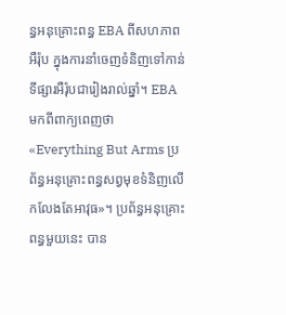ន្ធអនុគ្រោះពន្ធ EBA ពីសហភាពអឺរ៉ុប ក្នុងការនាំចេញទំនិញទៅកាន់ទីផ្សារអឺរ៉ុបជារៀងរាល់ឆ្នាំ។ EBA មកពីពាក្យពេញថា «Everything But Arms ប្រព័ន្ធអនុគ្រោះពន្ធសព្វមុខទំនិញលើកលែងតែអាវុធ»។ ប្រព័ន្ធអនុគ្រោះពន្ធមួយនេះ បាន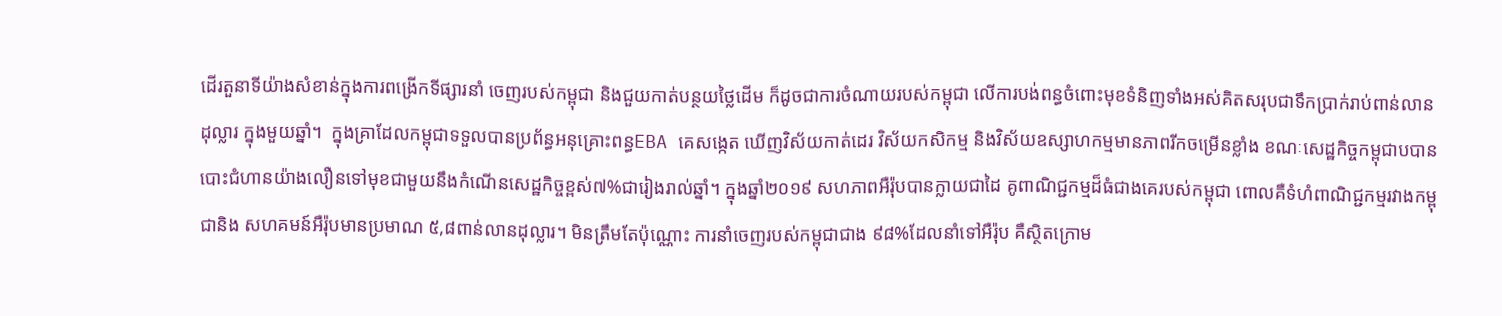ដើរតួនាទីយ៉ាងសំខាន់ក្នុងការពង្រើកទីផ្សារនាំ ចេញរបស់កម្ពុជា និងជួយកាត់បន្ថយថ្លៃដើម ក៏ដូចជាការចំណាយរបស់កម្ពុជា លើការបង់ពន្ធចំពោះមុខទំនិញទាំងអស់គិតសរុបជាទឹកប្រាក់រាប់ពាន់លានដុល្លារ ក្នុងមួយឆ្នាំ។  ក្នុងគ្រាដែលកម្ពុជាទទួលបានប្រព័ន្ធអនុគ្រោះពន្ធEBA គេសង្កេត ឃើញវិស័យកាត់ដេរ វិស័យកសិកម្ម និងវិស័យឧស្សាហកម្មមានភាពរីកចម្រើនខ្លាំង ខណៈសេដ្ឋកិច្ចកម្ពុជាបបានបោះជំហានយ៉ាងលឿនទៅមុខជាមួយនឹងកំណើនសេដ្ឋកិច្ចខ្ពស់៧%ជារៀងរាល់ឆ្នាំ។ ក្នុងឆ្នាំ២០១៩ សហភាពអឺរ៉ុបបានក្លាយជាដៃ គូពាណិជ្ជកម្មដ៏ធំជាងគេរបស់កម្ពុជា ពោលគឺទំហំពាណិជ្ជកម្មរវាងកម្ពុជានិង សហគមន៍អឺរ៉ុបមានប្រមាណ ៥,៨ពាន់លានដុល្លារ។ មិនត្រឹមតែប៉ុណ្ណោះ ការនាំចេញរបស់កម្ពុជាជាង ៩៨%ដែលនាំទៅអឺរ៉ុប គឺស្ថិតក្រោម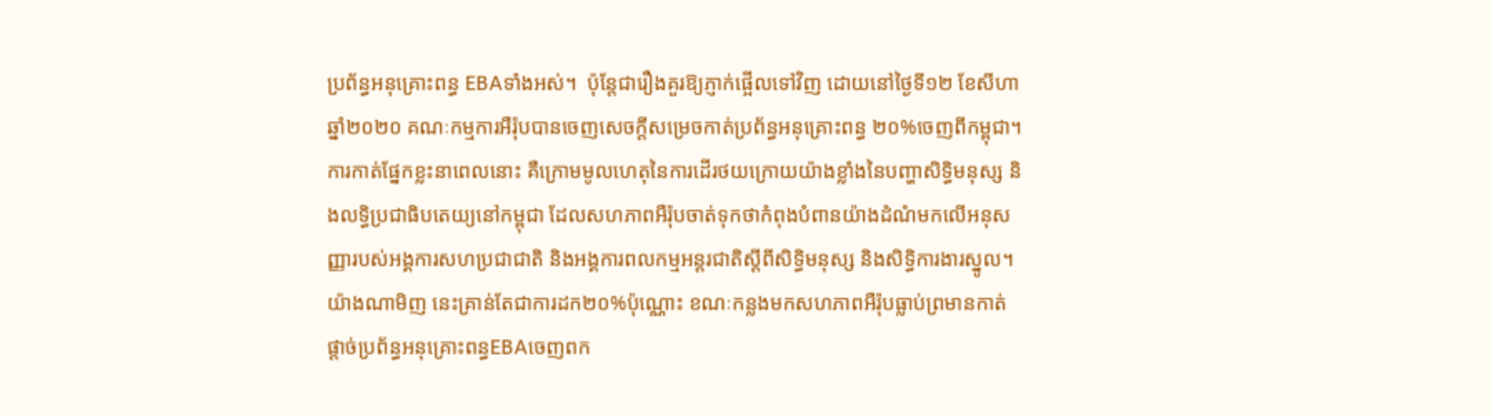ប្រព័ន្ធអនុគ្រោះពន្ធ EBAទាំងអស់។  ប៉ុន្តែជារឿងគួរឱ្យភ្ញាក់ផ្អើលទៅវិញ ដោយនៅថ្ងៃទី១២ ខែសីហា ឆ្នាំ២០២០ គណៈកម្មការអឺរ៉ុបបានចេញសេចក្តីសម្រេចកាត់ប្រព័ន្ធអនុគ្រោះពន្ធ ២០%ចេញពីកម្ពុជា។ ការកាត់ផ្នែកខ្លះនាពេលនោះ គឺក្រោមមូលហេតុនៃការដើរថយក្រោយយ៉ាងខ្លាំងនៃបញ្ហាសិទ្ធិមនុស្ស និងលទ្ធិប្រជាធិបតេយ្យនៅកម្ពុជា ដែលសហភាពអឺរ៉ុបចាត់ទុកថាកំពុងបំពានយ៉ាងដំណំមកលើអនុសញ្ញារបស់អង្គការសហប្រជាជាតិ និងអង្គការពលកម្មអន្តរជាតិស្តីពីសិទ្ធិមនុស្ស និងសិទ្ធិការងារស្នូល។យ៉ាងណាមិញ នេះគ្រាន់តែជាការដក២០%ប៉ុណ្ណោះ ខណៈកន្លងមកសហភាពអឺរ៉ុបធ្លាប់ព្រមានកាត់ផ្តាច់ប្រព័ន្ធអនុគ្រោះពន្ធEBAចេញពក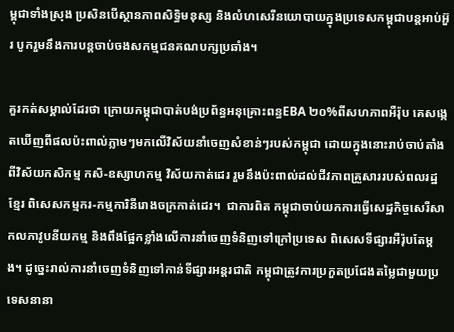ម្ពុជាទាំងស្រុង ប្រសិនបើស្ថានភាពសិទ្ធិមនុស្ស និងលំហសេរីនយោបាយក្នុងប្រទេសកម្ពុជាបន្តអាប់អ៊ួរ បូករួមនឹងការបន្តចាប់ចងសកម្មជនគណបក្សប្រឆាំង។

គួរកត់សម្គាល់ដែរថា ក្រោយកម្ពុជាបាត់បង់ប្រព័ន្ធអនុគ្រោះពន្ធEBA ២០%ពីសហភាពអឺរ៉ុប គេសង្កេតឃើញពីផលប៉ះពាល់ភ្លាមៗមកលើវិស័យនាំចេញសំខាន់ៗរបស់កម្ពុជា ដោយក្នុងនោះរាប់ចាប់តាំងពីវិស័យកសិកម្ម កសិ-ឧស្សាហកម្ម វិស័យកាត់ដេរ រួមនឹងប៉ះពាល់ដល់ជីវភាពគ្រួសាររបស់ពលរដ្ឋខ្មែរ ពិសេសកម្មករ-កម្មការិនីរោងចក្រកាត់ដេរ។  ជាការពិត កម្ពុជាចាប់យកការធ្វើសេដ្ឋកិច្ចសេរីសាកលភាវូបនីយកម្ម និងពឹងផ្អែកខ្លាំងលើការនាំចេញទំនិញទៅក្រៅប្រទេស ពិសេសទីផ្សារអឺរ៉ុបតែម្តង។ ដូច្នេះរាល់ការនាំចេញទំនិញទៅកាន់ទីផ្សារអន្តរជាតិ កម្ពុជាត្រូវការប្រកួតប្រជែងតម្លៃជាមួយប្រទេសនានា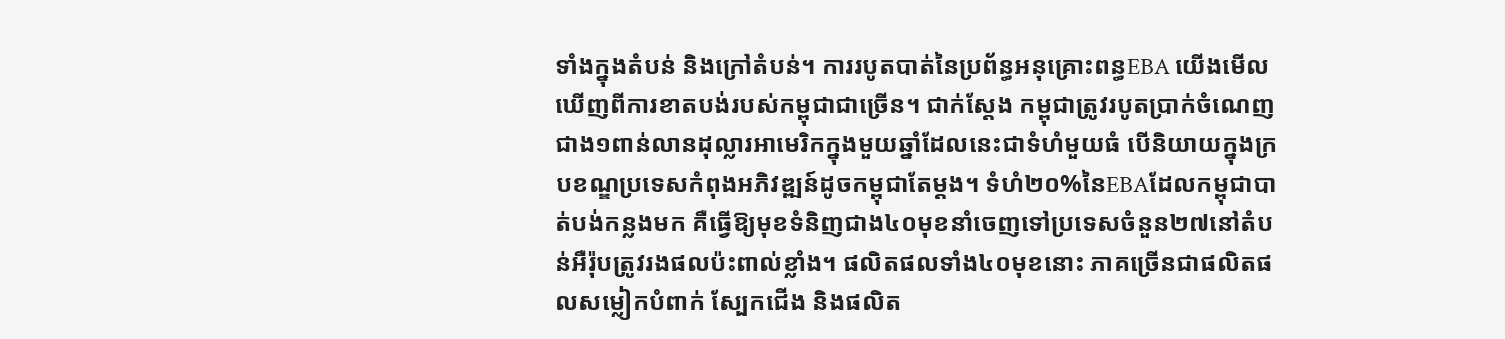ទាំងក្នុងតំបន់ និងក្រៅតំបន់។ ការរបូតបាត់នៃប្រព័ន្ធអនុគ្រោះពន្ធEBA យើងមើលឃើញពីការខាតបង់របស់កម្ពុជាជាច្រើន។ ជាក់ស្តែង កម្ពុជាត្រូវរបូតប្រាក់ចំណេញជាង១ពាន់លានដុល្លារអាមេរិកក្នុងមួយឆ្នាំដែលនេះជាទំហំមួយធំ បើនិយាយក្នុងក្របខណ្ឌប្រទេសកំពុងអភិវឌ្ឍន៍ដូចកម្ពុជាតែម្ដង។ ទំហំ២០%នៃEBAដែលកម្ពុជាបាត់បង់កន្លងមក គឺធ្វើឱ្យមុខទំនិញជាង៤០មុខនាំចេញទៅប្រទេសចំនួន២៧នៅតំបន់អឺរ៉ុបត្រូវរងផលប៉ះពាល់ខ្លាំង។ ផលិតផលទាំង៤០មុខនោះ ភាគច្រើនជាផលិតផលសម្លៀកបំពាក់ ស្បែកជើង និងផលិត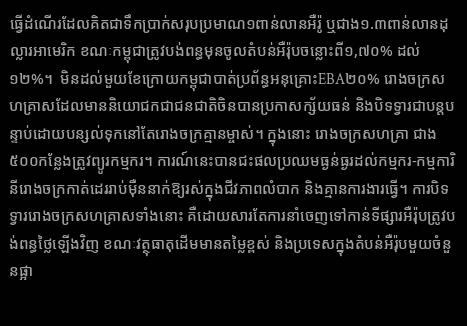ធ្វើដំណើរដែលគិតជាទឹកប្រាក់សរុបប្រមាណ១ពាន់លានអឺរ៉ូ ឬជាង១.៣ពាន់លានដុល្លារអាមេរិក ខណៈកម្ពុជាត្រូវបង់ពន្ធមុនចូលតំបន់អឺរ៉ុបចន្លោះពី១,៧០% ដល់១២%។  មិនដល់មួយខែក្រោយកម្ពុជាបាត់ប្រព័ន្ធអនុគ្រោះEBA២០% រោងចក្រសហគ្រាសដែលមាននិយោជកជាជនជាតិចិនបានប្រកាសក្ស័យធន់ និងបិទទ្វារជាបន្តបន្ទាប់ដោយបន្សល់ទុកនៅតែរោងចក្រគ្មានម្ចាស់។ ក្នុងនោះ រោងចក្រសហគ្រា ជាង៥០០កន្លែងត្រូវព្យូរកម្មករ។ ការណ៍នេះបានជះផលប្រឈមធ្ងន់ធ្ងរដល់កម្មករ-កម្មការិនីរោងចក្រកាត់ដេររាប់ម៉ឺននាក់ឱ្យរស់ក្នុងជីវភាពលំបាក និងគ្មានការងារធ្វើ។ ការបិទទ្វាររោងចក្រសហគ្រាសទាំងនោះ គឺដោយសារតែការនាំចេញទៅកាន់ទីផ្សារអឺរ៉ុបត្រូវបង់ពន្ធថ្លៃឡើងវិញ ខណៈវត្ថុធាតុដើមមានតម្លៃខ្ពស់ និងប្រទេសក្នុងតំបន់អឺរ៉ុបមួយចំនួនផ្អា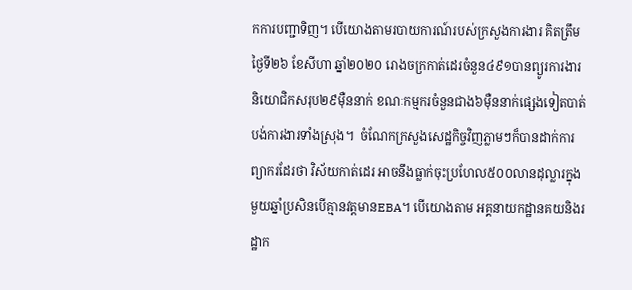កការបញ្ជាទិញ។ បើយោងតាមរបាយការណ៍របស់ក្រសួងការងារ គិតត្រឹមថ្ងៃទី២៦ ខែសីហា ឆ្នាំ២០២០ រោងចក្រកាត់ដេរចំនួន៤៩១បានព្យូរការងារនិយោជិកសរុប២៩ម៉ឺននាក់ ខណៈកម្មករចំនួនជាង៦ម៉ឺននាក់ផ្សេងទៀតបាត់បង់ការងារទាំងស្រុង។  ចំណែកក្រសួងសេដ្ឋកិច្ចវិញភ្លាមៗក៏បានដាក់ការព្យាករដែរថា វិស័យកាត់ដេរ អាចនឹងធ្លាក់ចុះប្រហែល៥០០លានដុល្លារក្នុងមួយឆ្នាំប្រសិនបើគ្មានវត្តមានEBA។ បើយោងតាម អគ្គនាយកដ្ឋានគយនិងរដ្ឋាក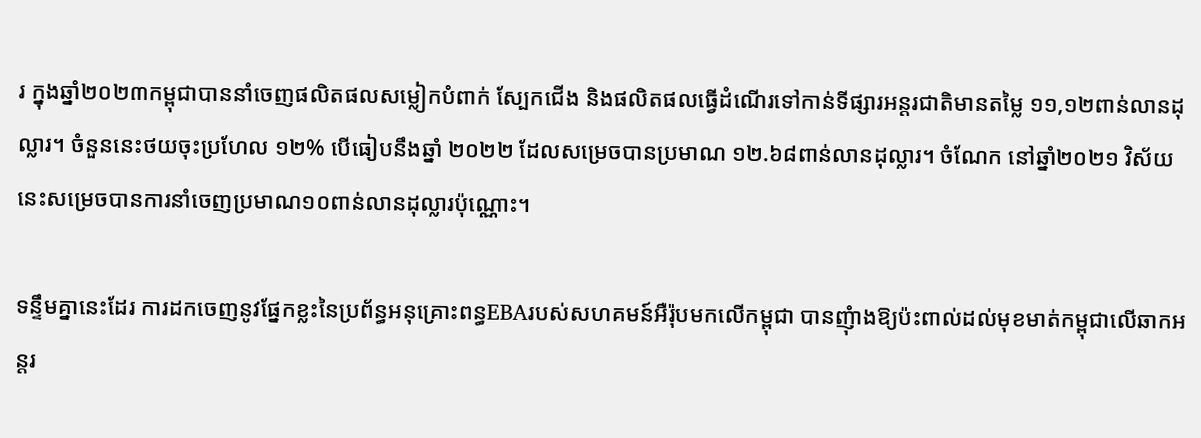រ ក្នុងឆ្នាំ២០២៣កម្ពុជាបាននាំចេញផលិតផលសម្លៀកបំពាក់ ស្បែកជើង និងផលិតផលធ្វើដំណើរទៅកាន់ទីផ្សារអន្តរជាតិមានតម្លៃ ១១,១២ពាន់លានដុល្លារ។ ចំនួននេះថយចុះប្រហែល ១២% បើធៀបនឹងឆ្នាំ ២០២២ ដែលសម្រេចបានប្រមាណ ១២.៦៨ពាន់លានដុល្លារ។ ចំណែក នៅឆ្នាំ២០២១ វិស័យនេះសម្រេចបានការនាំចេញប្រមាណ១០ពាន់លានដុល្លារប៉ុណ្ណោះ។

ទន្ទឹមគ្នានេះដែរ ការដកចេញនូវផ្នែកខ្លះនៃប្រព័ន្ធអនុគ្រោះពន្ធEBAរបស់សហគមន៍អឺរ៉ុបមកលើកម្ពុជា បានញុំាងឱ្យប៉ះពាល់ដល់មុខមាត់កម្ពុជាលើឆាកអន្តរ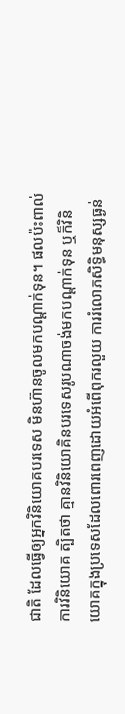ជាតិ ដែលធ្វើឲ្យអ្នកវិនិយោគបរទេស មិនហ៊ានចូលមកបណ្ដាក់ទុន។ ផលប៉ះពាល់ការវិនិយោគ ត្បិតថា គ្មានវិនិយោគិនបរទេសរូបណាចង់មកបណ្ដាក់ទុន ឬក៏វិនិយោគក្នុងប្រទេសដែលពោរពេញដោយអំពើពុករលួយ ការរំលោភសិទ្ធិមនុស្សធ្ងន់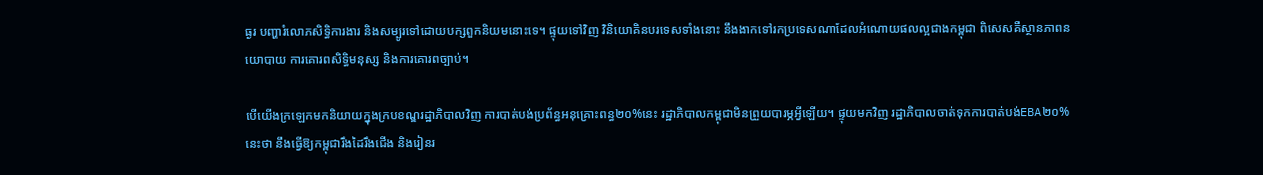ធ្ងរ បញ្ហារំលោភសិទ្ធិការងារ និងសម្បូរទៅដោយបក្សពួកនិយមនោះទេ។ ផ្ទុយទៅវិញ វិនិយោគិនបរទេសទាំងនោះ នឹងងាកទៅរកប្រទេសណាដែលអំណោយផលល្អជាងកម្ពុជា ពិសេសគឺស្ថានភាពនយោបាយ ការគោរពសិទ្ធិមនុស្ស និងការគោរពច្បាប់។

បើយើងក្រឡេកមកនិយាយក្នុងក្របខណ្ឌរដ្ឋាភិបាលវិញ ការបាត់បង់ប្រព័ន្ធអនុគ្រោះពន្ធ២០%នេះ រដ្ឋាភិបាលកម្ពុជាមិនព្រួយបារម្ភអ្វីឡើយ។ ផ្ទុយមកវិញ រដ្ឋាភិបាលចាត់ទុកការបាត់បង់EBA២០%នេះថា នឹងធ្វើឱ្យកម្ពុជារឹងដៃរឹងជើង និងរៀនរ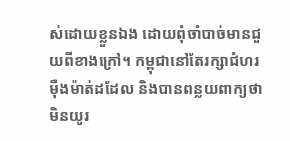ស់ដោយខ្លួនឯង ដោយពុំចាំបាច់មានជួយពីខាងក្រៅ។ កម្ពុជានៅតែរក្សាជំហរម៉ឺងម៉ាត់ដដែល និងបានពន្លយពាក្យថា មិនយូរ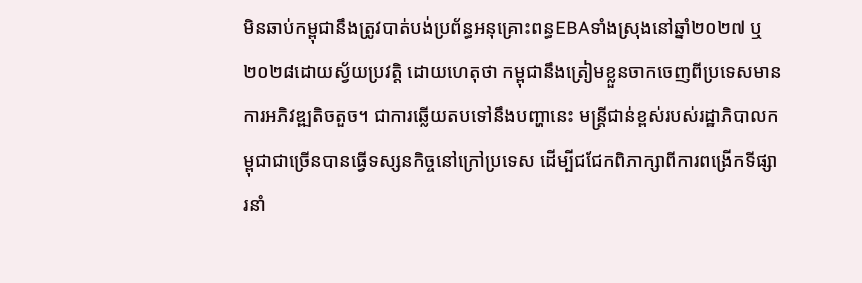មិនឆាប់កម្ពុជានឹងត្រូវបាត់បង់ប្រព័ន្ធអនុគ្រោះពន្ធEBAទាំងស្រុងនៅឆ្នាំ២០២៧ ឬ២០២៨ដោយស្វ័យប្រវត្តិ ដោយហេតុថា កម្ពុជានឹងត្រៀមខ្លួនចាកចេញពីប្រទេសមានការអភិវឌ្ឍតិចតួច។ ជាការឆ្លើយតបទៅនឹងបញ្ហានេះ មន្ត្រីជាន់ខ្ពស់របស់រដ្ឋាភិបាលកម្ពុជាជាច្រើនបានធ្វើទស្សនកិច្ចនៅក្រៅប្រទេស ដើម្បីជជែកពិភាក្សាពីការពង្រើកទីផ្សារនាំ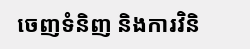ចេញទំនិញ និងការវិនិ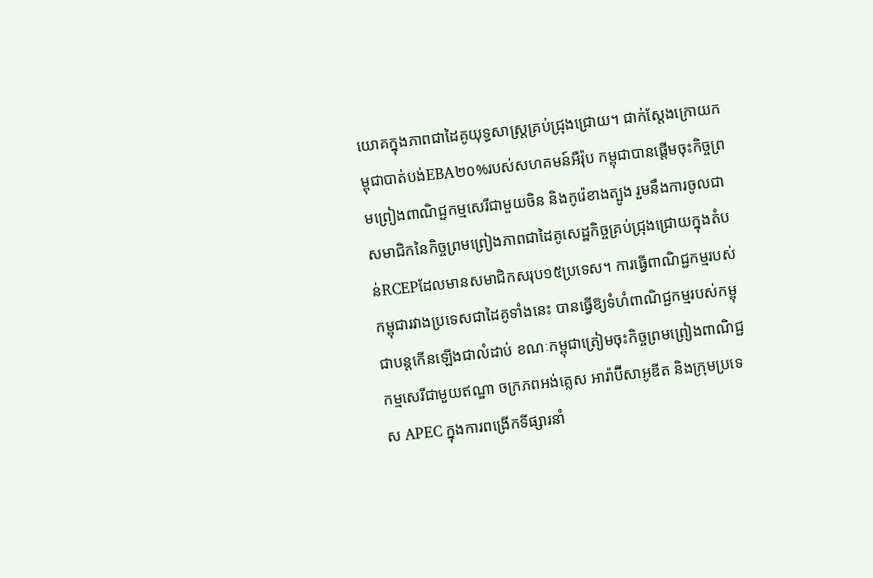យោគក្នុងភាពជាដៃគូយុទ្ធសាស្ត្រគ្រប់ជ្រុងជ្រោយ។ ជាក់ស្តែងក្រោយកម្ពុជាបាត់បង់EBA២០%របស់សហគមន៍អឺរ៉ុប កម្ពុជាបានផ្តើមចុះកិច្ចព្រមព្រៀងពាណិជ្ជកម្មសេរីជាមួយចិន និងកូរ៉េខាងត្បូង រួមនឹងការចូលជាសមាជិកនៃកិច្ចព្រមព្រៀងភាពជាដៃគូសេដ្ឋកិច្ចគ្រប់ជ្រុងជ្រោយក្នុងតំបន់RCEPដែលមានសមាជិកសរុប១៥ប្រទេស។ ការធ្វើពាណិជ្ជកម្មរបស់កម្ពុជារវាងប្រទេសជាដៃគូទាំងនេះ បានធ្វើឱ្យទំហំពាណិជ្ជកម្មរបស់កម្ពុជាបន្តកើនឡើងជាលំដាប់ ខណៈកម្ពុជាត្រៀមចុះកិច្ចព្រមព្រៀងពាណិជ្ជកម្មសេរីជាមួយឥណ្ឌា ចក្រភពអង់គ្លេស អារ៉ាប៊ីសាអូឌីត និងក្រុមប្រទេស APEC ក្នុងការពង្រើកទីផ្សារនាំ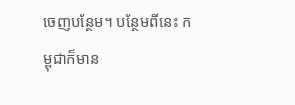ចេញបន្ថែម។ បន្ថែមពីនេះ កម្ពុជាក៏មាន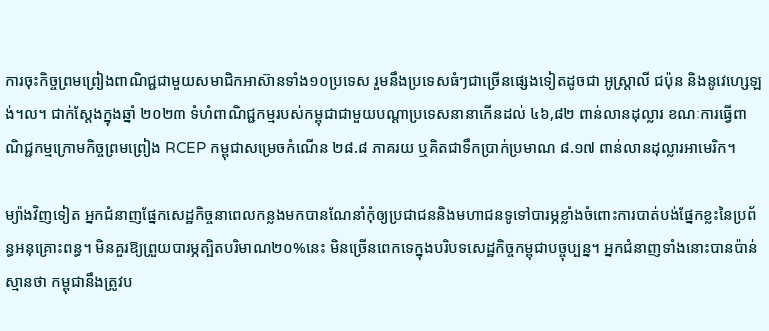ការចុះកិច្ចព្រមព្រៀងពាណិជ្ជជាមួយសមាជិកអាស៊ានទាំង១០ប្រទេស រួមនឹងប្រទេសធំៗជាច្រើនផ្សេងទៀតដូចជា អូស្ត្រាលី ជប៉ុន និងនូវេហ្សេឡង់។ល។ ជាក់ស្តែងក្នុងឆ្នាំ ២០២៣ ទំហំពាណិជ្ជកម្មរបស់កម្ពុជាជាមួយបណ្ដាប្រទេសនានាកើនដល់ ៤៦,៨២ ពាន់លានដុល្លារ ខណៈការធ្វើពាណិជ្ជកម្មក្រោមកិច្ចព្រមព្រៀង RCEP កម្ពុជាសម្រេចកំណើន ២៨.៨ ភាគរយ ឬគិតជាទឹកប្រាក់ប្រមាណ ៨.១៧ ពាន់លានដុល្លារអាមេរិក។

ម្យ៉ាងវិញទៀត អ្នកជំនាញផ្នែកសេដ្ឋកិច្ចនាពេលកន្លងមកបានណែនាំកុំឲ្យប្រជាជននិងមហាជនទូទៅបារម្ភខ្លាំងចំពោះការបាត់បង់ផ្នែកខ្លះនៃប្រព័ន្ធអនុគ្រោះពន្ធ។ មិនគួរឱ្យព្រួយបារម្ភត្បិតបរិមាណ២០%នេះ មិនច្រើនពេកទេក្នុងបរិបទសេដ្ឋកិច្ចកម្ពុជាបច្ចុប្បន្ន។ អ្នកជំនាញទាំងនោះបានប៉ាន់ស្មានថា កម្ពុជានឹងត្រូវប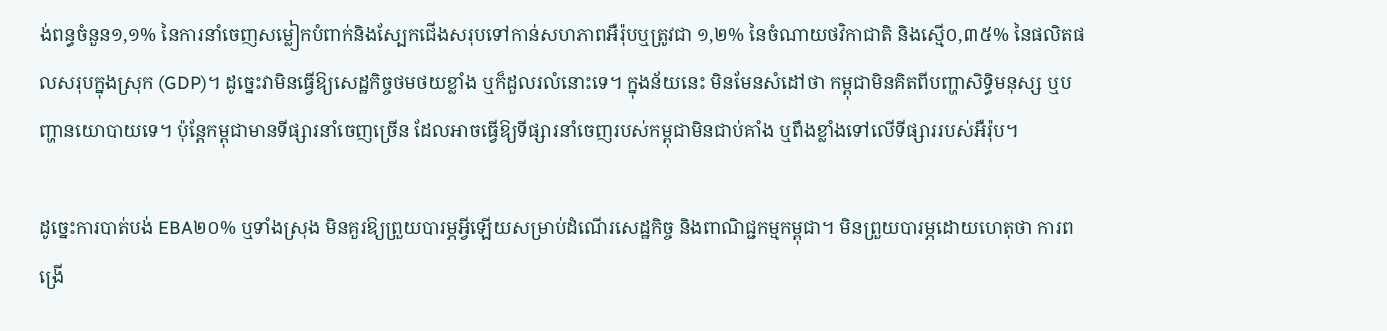ង់ពន្ធចំនួន១,១% នៃការនាំចេញសម្លៀកបំពាក់និងស្បែកជើងសរុបទៅកាន់សហភាពអឺរ៉ុបឬត្រូវជា ១,២% នៃចំណាយថវិកាជាតិ និងស្មើ០,៣៥% នៃផលិតផលសរុបក្នុងស្រុក (GDP)។ ដូច្នេះវាមិនធ្វើឱ្យសេដ្ឋកិច្ចថមថយខ្លាំង ឬក៏ដួលរលំនោះទេ។ ក្នុងន័យនេះ មិនមែនសំដៅថា កម្ពុជាមិនគិតពីបញ្ហាសិទ្ធិមនុស្ស ឬបញ្ហានយោបាយទេ។ ប៉ុន្តែកម្ពុជាមានទីផ្សារនាំចេញច្រើន ដែលអាចធ្វើឱ្យទីផ្សារនាំចេញរបស់កម្ពុជាមិនជាប់គាំង ឬពឹងខ្លាំងទៅលើទីផ្សាររបស់អឺរ៉ុប។

ដូច្នេះការបាត់បង់ EBA២០% ឬទាំងស្រុង មិនគួរឱ្យព្រួយបារម្ភអ្វីឡើយសម្រាប់ដំណើរសេដ្ឋកិច្ច និងពាណិជ្ជកម្មកម្ពុជា។ មិនព្រួយបារម្ភដោយហេតុថា ការពង្រើ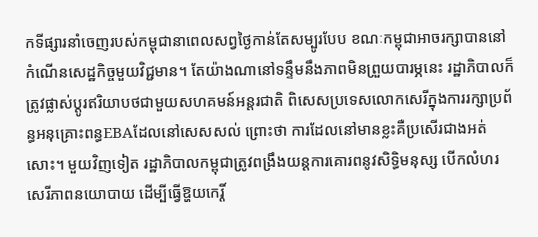កទីផ្សារនាំចេញរបស់កម្ពុជានាពេលសព្វថ្ងៃកាន់តែសម្បូរបែប ខណៈកម្ពុជាអាចរក្សាបាននៅកំណើនសេដ្ឋកិច្ចមួយវិជ្ជមាន។ តែយ៉ាងណានៅទន្ទឹមនឹងភាពមិនព្រួយបារម្ភនេះ រដ្ឋាភិបាលក៏ត្រូវផ្លាស់ប្តូរឥរិយាបថជាមួយសហគមន៍អន្តរជាតិ ពិសេសប្រទេសលោកសេរីក្នុងការរក្សាប្រព័ន្ធអនុគ្រោះពន្ធEBAដែលនៅសេសសល់ ព្រោះថា ការដែលនៅមានខ្លះគឺប្រសើរជាងអត់សោះ។ មួយវិញទៀត រដ្ឋាភិបាលកម្ពុជាត្រូវពង្រឹងយន្តការគោរពនូវសិទ្ធិមនុស្ស បើកលំហរសេរីភាពនយោបាយ ដើម្បីធ្វើឱ្ហយកេរ្តិ៍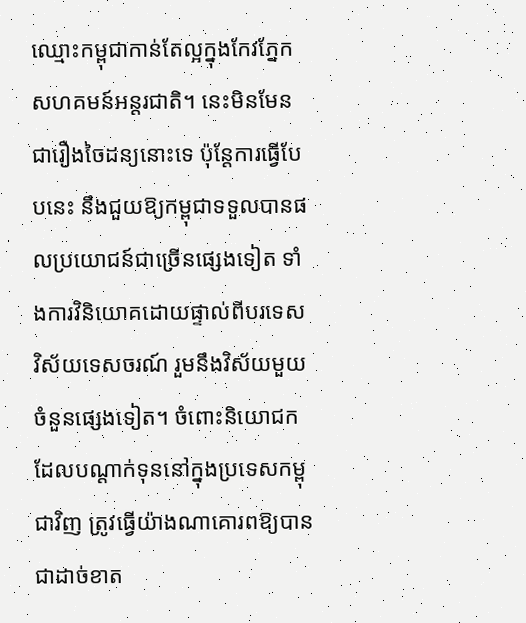ឈ្មោះកម្ពុជាកាន់តែល្អក្នុងកែវភ្នែកសហគមន៍អន្តរជាតិ។ នេះមិនមែនជារឿងចៃដន្យនោះទេ ប៉ុន្តែការធ្វើបែបនេះ នឹងជួយឱ្យកម្ពុជាទទួលបានផលប្រយោជន៍ជាច្រើនផ្សេងទៀត ទាំងការវិនិយោគដោយផ្ទាល់ពីបរទេស វិស័យទេសចរណ៍ រួមនឹងវិស័យមួយចំនួនផ្សេងទៀត។ ចំពោះនិយោជកដែលបណ្ដាក់ទុននៅក្នុងប្រទេសកម្ពុជាវិញ ត្រូវធ្វើយ៉ាងណាគោរពឱ្យបានជាដាច់ខាត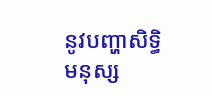នូវបញ្ហាសិទ្ធិមនុស្ស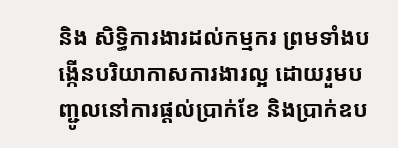និង សិទ្ធិការងារដល់កម្មករ ព្រមទាំងបង្កើនបរិយាកាសការងារល្អ ដោយរួមបញ្ជូលនៅការផ្ដល់ប្រាក់ខែ និងប្រាក់ឧប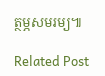ត្ថម្ភសមរម្យ៕

Related Post